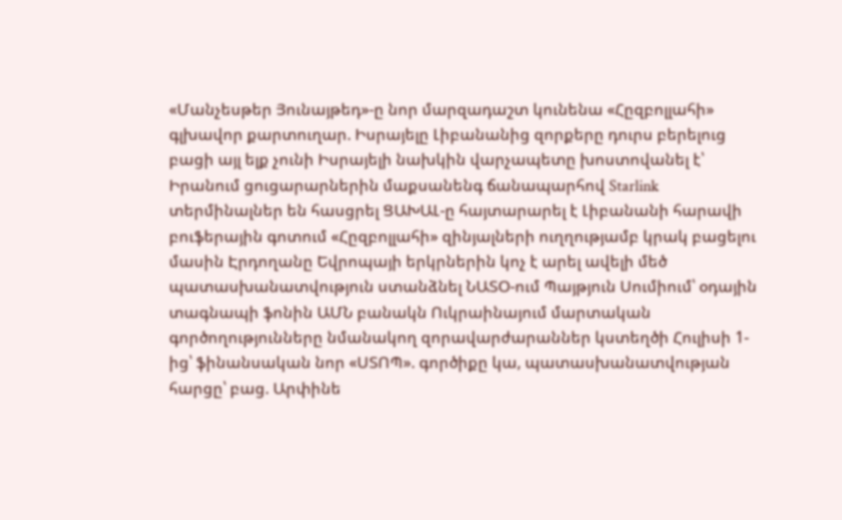«Մանչեսթեր Յունայթեդ»-ը նոր մարզադաշտ կունենա «Հըզբոլլահի» գլխավոր քարտուղար. Իսրայելը Լիբանանից զորքերը դուրս բերելուց բացի այլ ելք չունի Իսրայելի նախկին վարչապետը խոստովանել է՝ Իրանում ցուցարարներին մաքսանենգ ճանապարհով Starlink տերմինալներ են հասցրել ՑԱԽԱԼ-ը հայտարարել է Լիբանանի հարավի բուֆերային գոտում «Հըզբոլլահի» զինյալների ուղղությամբ կրակ բացելու մասին Էրդողանը Եվրոպայի երկրներին կոչ է արել ավելի մեծ պատասխանատվություն ստանձնել ՆԱՏՕ-ում Պայթյուն Սումիում՝ օդային տագնապի ֆոնին ԱՄՆ բանակն Ուկրաինայում մարտական գործողությունները նմանակող զորավարժարաններ կստեղծի Հուլիսի 1-ից՝ ֆինանսական նոր «ՍՏՈՊ». գործիքը կա, պատասխանատվության հարցը՝ բաց. Արփինե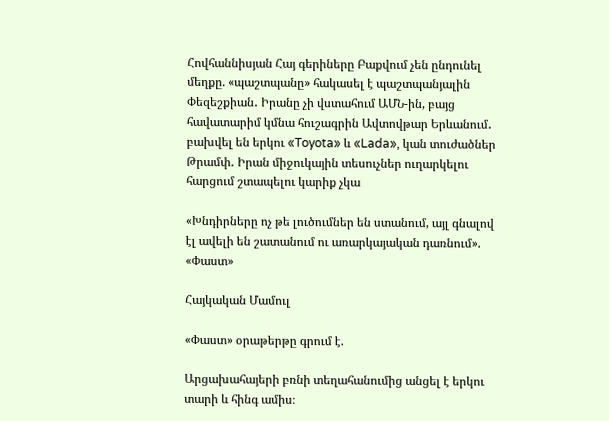Հովհաննիսյան Հայ գերիները Բաքվում չեն ընդունել մեղքը. «պաշտպանը» հակասել է պաշտպանյալին Փեզեշքիան․ Իրանը չի վստահում ԱՄՆ-ին, բայց հավատարիմ կմնա հուշագրին Ավտովթար Երևանում․ բախվել են երկու «Toyota» և «Lada», կան տուժածներ Թրամփ․ Իրան միջուկային տեսուչներ ուղարկելու հարցում շտապելու կարիք չկա

«Խնդիրները ոչ թե լուծումներ են ստանում, այլ գնալով էլ ավելի են շատանում ու առարկայական դառնում». «Փաստ»

Հայկական Մամուլ

«Փաստ» օրաթերթը գրում է.

Արցախահայերի բռնի տեղահանումից անցել է երկու տարի և հինգ ամիս։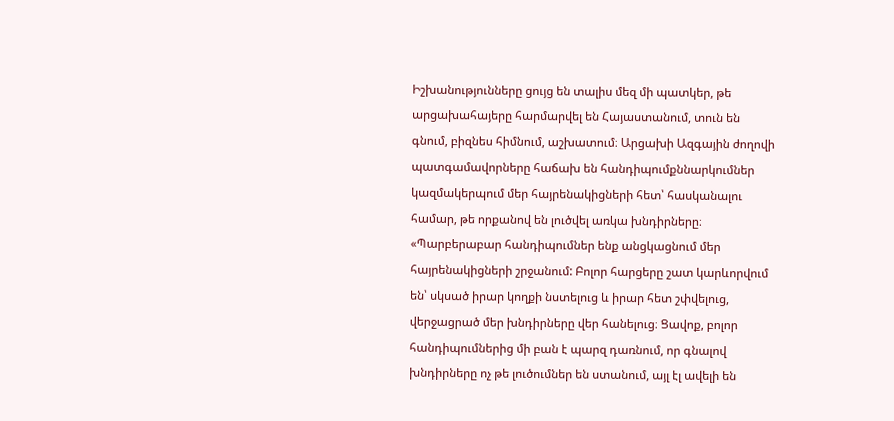Իշխանությունները ցույց են տալիս մեզ մի պատկեր, թե արցախահայերը հարմարվել են Հայաստանում, տուն են գնում, բիզնես հիմնում, աշխատում։ Արցախի Ազգային ժողովի պատգամավորները հաճախ են հանդիպումքննարկումներ կազմակերպում մեր հայրենակիցների հետ՝ հասկանալու համար, թե որքանով են լուծվել առկա խնդիրները։ «Պարբերաբար հանդիպումներ ենք անցկացնում մեր հայրենակիցների շրջանում: Բոլոր հարցերը շատ կարևորվում են՝ սկսած իրար կողքի նստելուց և իրար հետ շփվելուց, վերջացրած մեր խնդիրները վեր հանելուց։ Ցավոք, բոլոր հանդիպումներից մի բան է պարզ դառնում, որ գնալով խնդիրները ոչ թե լուծումներ են ստանում, այլ էլ ավելի են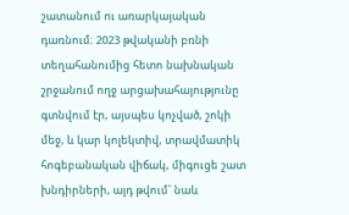շատանում ու առարկայական դառնում։ 2023 թվականի բռնի տեղահանումից հետո նախնական շրջանում ողջ արցախահայությունը գտնվում էր, այսպես կոչված, շոկի մեջ, և կար կոլեկտիվ, տրավմատիկ հոգեբանական վիճակ, միգուցե շատ խնդիրների, այդ թվում` նաև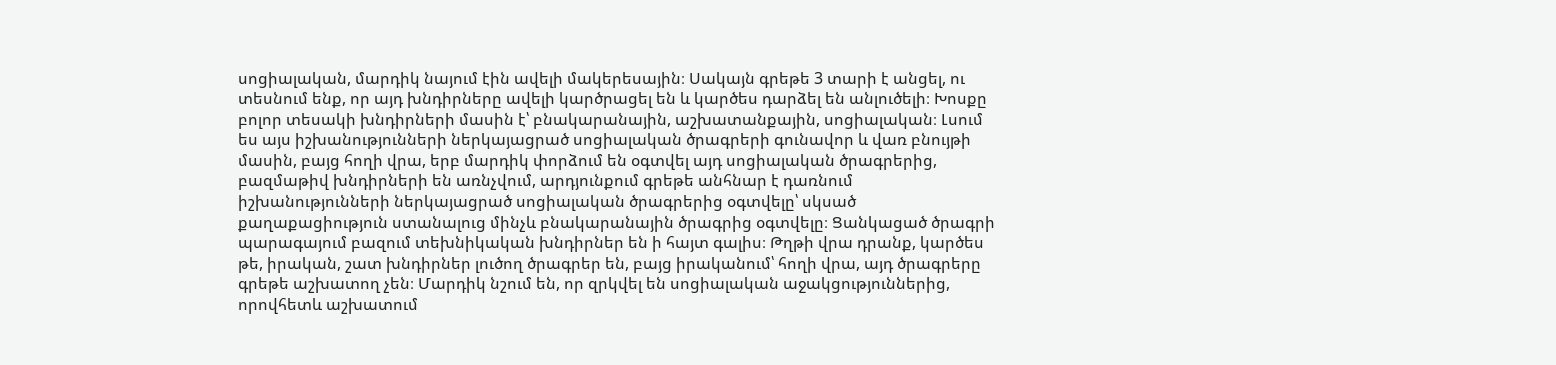սոցիալական, մարդիկ նայում էին ավելի մակերեսային։ Սակայն գրեթե 3 տարի է անցել, ու տեսնում ենք, որ այդ խնդիրները ավելի կարծրացել են և կարծես դարձել են անլուծելի։ Խոսքը բոլոր տեսակի խնդիրների մասին է՝ բնակարանային, աշխատանքային, սոցիալական։ Լսում ես այս իշխանությունների ներկայացրած սոցիալական ծրագրերի գունավոր և վառ բնույթի մասին, բայց հողի վրա, երբ մարդիկ փորձում են օգտվել այդ սոցիալական ծրագրերից, բազմաթիվ խնդիրների են առնչվում, արդյունքում գրեթե անհնար է դառնում իշխանությունների ներկայացրած սոցիալական ծրագրերից օգտվելը՝ սկսած քաղաքացիություն ստանալուց մինչև բնակարանային ծրագրից օգտվելը։ Ցանկացած ծրագրի պարագայում բազում տեխնիկական խնդիրներ են ի հայտ գալիս։ Թղթի վրա դրանք, կարծես թե, իրական, շատ խնդիրներ լուծող ծրագրեր են, բայց իրականում՝ հողի վրա, այդ ծրագրերը գրեթե աշխատող չեն։ Մարդիկ նշում են, որ զրկվել են սոցիալական աջակցություններից, որովհետև աշխատում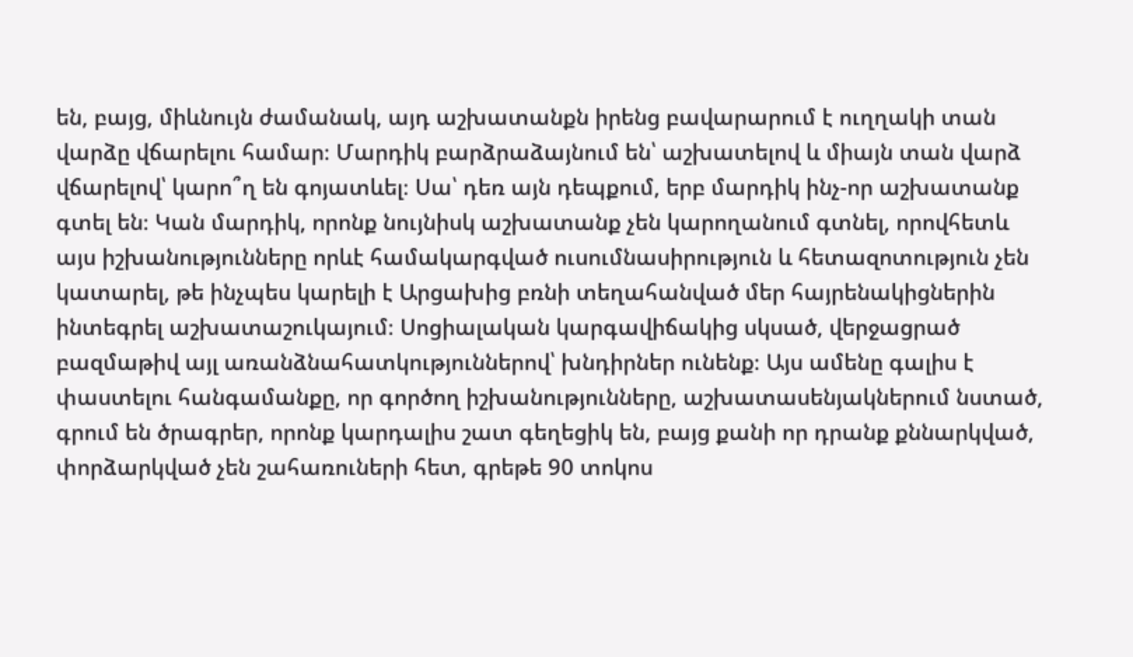են, բայց, միևնույն ժամանակ, այդ աշխատանքն իրենց բավարարում է ուղղակի տան վարձը վճարելու համար։ Մարդիկ բարձրաձայնում են՝ աշխատելով և միայն տան վարձ վճարելով՝ կարո՞ղ են գոյատևել։ Սա՝ դեռ այն դեպքում, երբ մարդիկ ինչ-որ աշխատանք գտել են։ Կան մարդիկ, որոնք նույնիսկ աշխատանք չեն կարողանում գտնել, որովհետև այս իշխանությունները որևէ համակարգված ուսումնասիրություն և հետազոտություն չեն կատարել, թե ինչպես կարելի է Արցախից բռնի տեղահանված մեր հայրենակիցներին ինտեգրել աշխատաշուկայում։ Սոցիալական կարգավիճակից սկսած, վերջացրած բազմաթիվ այլ առանձնահատկություններով՝ խնդիրներ ունենք։ Այս ամենը գալիս է փաստելու հանգամանքը, որ գործող իշխանությունները, աշխատասենյակներում նստած, գրում են ծրագրեր, որոնք կարդալիս շատ գեղեցիկ են, բայց քանի որ դրանք քննարկված, փորձարկված չեն շահառուների հետ, գրեթե 90 տոկոս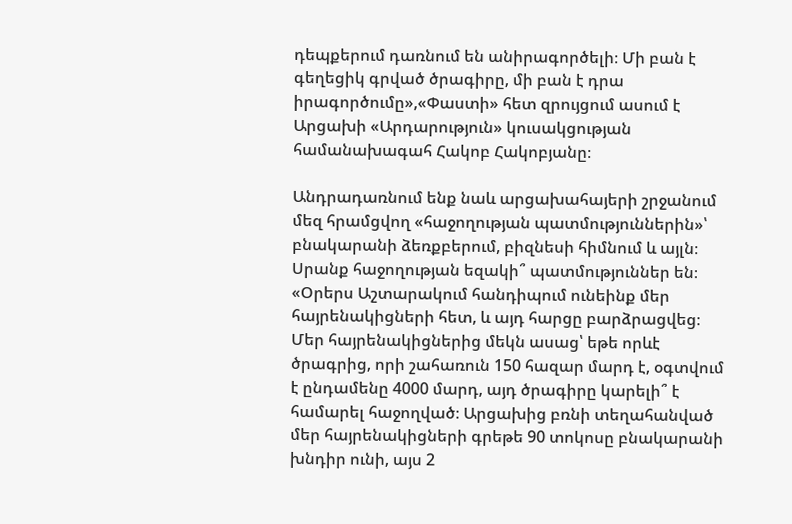դեպքերում դառնում են անիրագործելի։ Մի բան է գեղեցիկ գրված ծրագիրը, մի բան է դրա իրագործումը»,«Փաստի» հետ զրույցում ասում է Արցախի «Արդարություն» կուսակցության համանախագահ Հակոբ Հակոբյանը։

Անդրադառնում ենք նաև արցախահայերի շրջանում մեզ հրամցվող «հաջողության պատմություններին»՝ բնակարանի ձեռքբերում, բիզնեսի հիմնում և այլն։ Սրանք հաջողության եզակի՞ պատմություններ են։ «Օրերս Աշտարակում հանդիպում ունեինք մեր հայրենակիցների հետ, և այդ հարցը բարձրացվեց։ Մեր հայրենակիցներից մեկն ասաց՝ եթե որևէ ծրագրից, որի շահառուն 150 հազար մարդ է, օգտվում է ընդամենը 4000 մարդ, այդ ծրագիրը կարելի՞ է համարել հաջողված։ Արցախից բռնի տեղահանված մեր հայրենակիցների գրեթե 90 տոկոսը բնակարանի խնդիր ունի, այս 2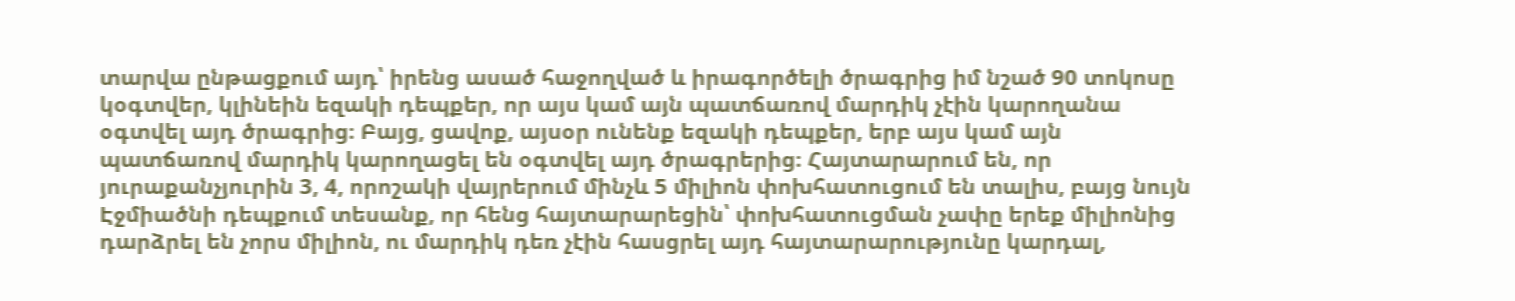տարվա ընթացքում այդ՝ իրենց ասած հաջողված և իրագործելի ծրագրից իմ նշած 90 տոկոսը կօգտվեր, կլինեին եզակի դեպքեր, որ այս կամ այն պատճառով մարդիկ չէին կարողանա օգտվել այդ ծրագրից։ Բայց, ցավոք, այսօր ունենք եզակի դեպքեր, երբ այս կամ այն պատճառով մարդիկ կարողացել են օգտվել այդ ծրագրերից։ Հայտարարում են, որ յուրաքանչյուրին 3, 4, որոշակի վայրերում մինչև 5 միլիոն փոխհատուցում են տալիս, բայց նույն Էջմիածնի դեպքում տեսանք, որ հենց հայտարարեցին՝ փոխհատուցման չափը երեք միլիոնից դարձրել են չորս միլիոն, ու մարդիկ դեռ չէին հասցրել այդ հայտարարությունը կարդալ,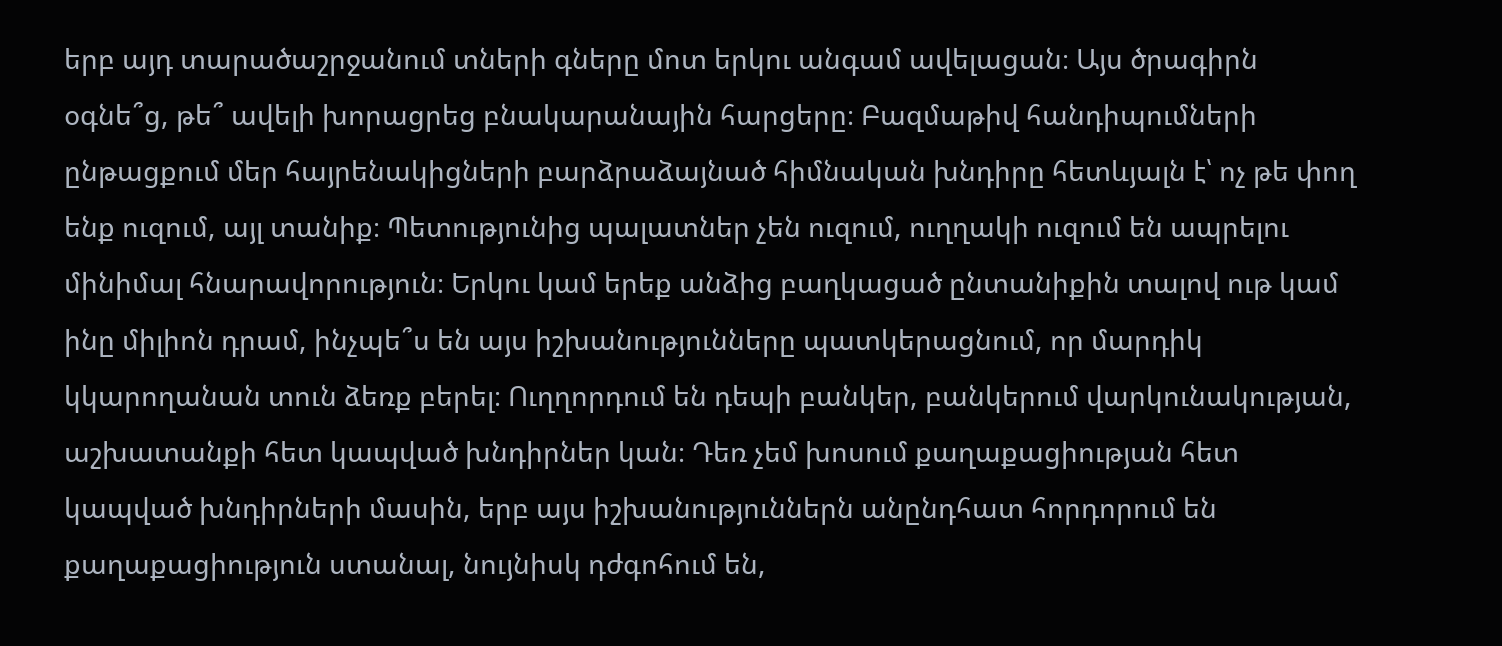երբ այդ տարածաշրջանում տների գները մոտ երկու անգամ ավելացան։ Այս ծրագիրն օգնե՞ց, թե՞ ավելի խորացրեց բնակարանային հարցերը։ Բազմաթիվ հանդիպումների ընթացքում մեր հայրենակիցների բարձրաձայնած հիմնական խնդիրը հետևյալն է՝ ոչ թե փող ենք ուզում, այլ տանիք։ Պետությունից պալատներ չեն ուզում, ուղղակի ուզում են ապրելու մինիմալ հնարավորություն։ Երկու կամ երեք անձից բաղկացած ընտանիքին տալով ութ կամ ինը միլիոն դրամ, ինչպե՞ս են այս իշխանությունները պատկերացնում, որ մարդիկ կկարողանան տուն ձեռք բերել։ Ուղղորդում են դեպի բանկեր, բանկերում վարկունակության, աշխատանքի հետ կապված խնդիրներ կան։ Դեռ չեմ խոսում քաղաքացիության հետ կապված խնդիրների մասին, երբ այս իշխանություններն անընդհատ հորդորում են քաղաքացիություն ստանալ, նույնիսկ դժգոհում են,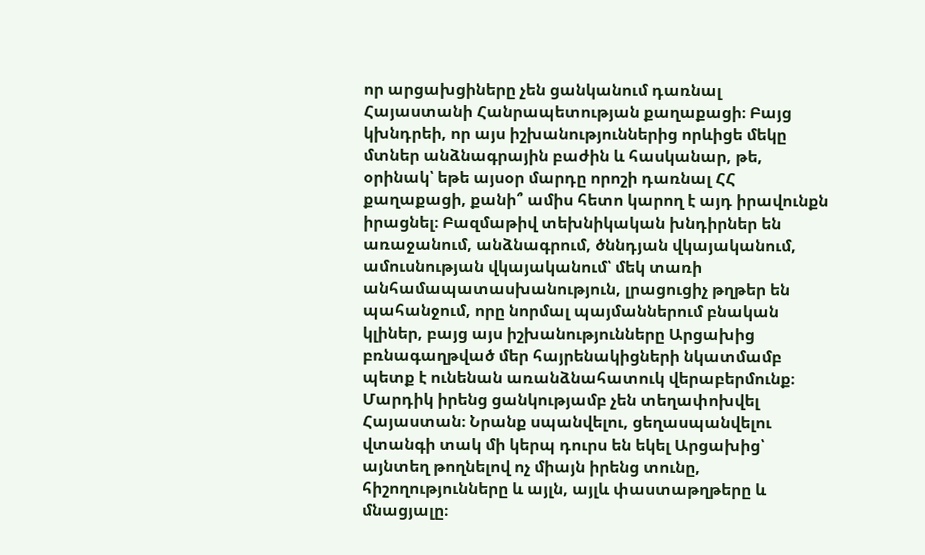որ արցախցիները չեն ցանկանում դառնալ Հայաստանի Հանրապետության քաղաքացի։ Բայց կխնդրեի, որ այս իշխանություններից որևիցե մեկը մտներ անձնագրային բաժին և հասկանար, թե, օրինակ՝ եթե այսօր մարդը որոշի դառնալ ՀՀ քաղաքացի, քանի՞ ամիս հետո կարող է այդ իրավունքն իրացնել։ Բազմաթիվ տեխնիկական խնդիրներ են առաջանում, անձնագրում, ծննդյան վկայականում, ամուսնության վկայականում՝ մեկ տառի անհամապատասխանություն, լրացուցիչ թղթեր են պահանջում, որը նորմալ պայմաններում բնական կլիներ, բայց այս իշխանությունները Արցախից բռնագաղթված մեր հայրենակիցների նկատմամբ պետք է ունենան առանձնահատուկ վերաբերմունք։ Մարդիկ իրենց ցանկությամբ չեն տեղափոխվել Հայաստան։ Նրանք սպանվելու, ցեղասպանվելու վտանգի տակ մի կերպ դուրս են եկել Արցախից՝ այնտեղ թողնելով ոչ միայն իրենց տունը, հիշողությունները և այլն, այլև փաստաթղթերը և մնացյալը։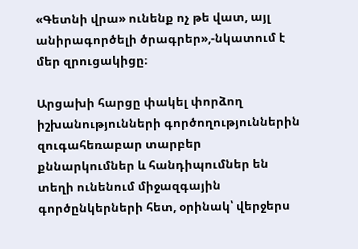«Գետնի վրա» ունենք ոչ թե վատ, այլ անիրագործելի ծրագրեր»,-նկատում է մեր զրուցակիցը։

Արցախի հարցը փակել փորձող իշխանությունների գործողություններին զուգահեռաբար տարբեր քննարկումներ և հանդիպումներ են տեղի ունենում միջազգային գործընկերների հետ, օրինակ՝ վերջերս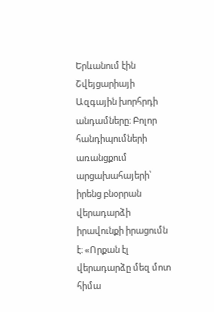Երևանում էին Շվեյցարիայի Ազգային խորհրդի անդամները։ Բոլոր հանդիպումների առանցքում արցախահայերի՝ իրենց բնօրրան վերադարձի իրավունքի իրացումն է։ «Որքան էլ վերադարձը մեզ մոտ հիմա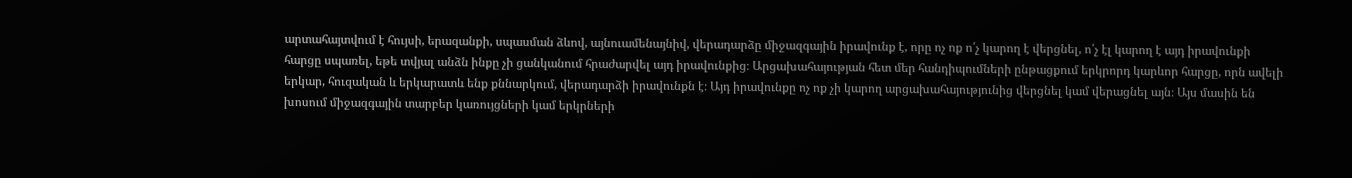արտահայտվում է հույսի, երազանքի, սպասման ձևով, այնուամենայնիվ, վերադարձը միջազգային իրավունք է, որը ոչ ոք ո՛չ կարող է վերցնել, ո՛չ էլ կարող է այդ իրավունքի հարցը սպառել, եթե տվյալ անձն ինքը չի ցանկանում հրաժարվել այդ իրավունքից։ Արցախահայության հետ մեր հանդիպումների ընթացքում երկրորդ կարևոր հարցը, որն ավելի երկար, հուզական և երկարատև ենք քննարկում, վերադարձի իրավունքն է։ Այդ իրավունքը ոչ ոք չի կարող արցախահայությունից վերցնել կամ վերացնել այն։ Այս մասին են խոսում միջազգային տարբեր կառույցների կամ երկրների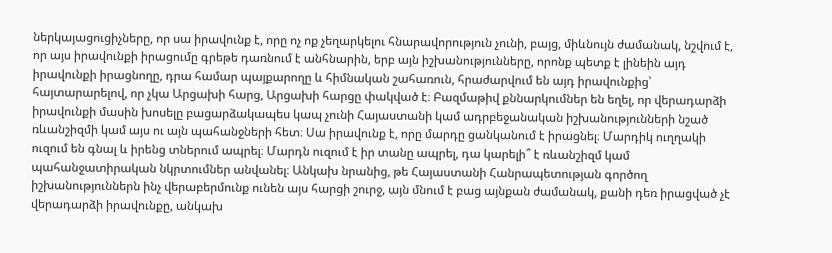ներկայացուցիչները, որ սա իրավունք է, որը ոչ ոք չեղարկելու հնարավորություն չունի, բայց, միևնույն ժամանակ, նշվում է, որ այս իրավունքի իրացումը գրեթե դառնում է անհնարին, երբ այն իշխանությունները, որոնք պետք է լինեին այդ իրավունքի իրացնողը, դրա համար պայքարողը և հիմնական շահառուն, հրաժարվում են այդ իրավունքից՝ հայտարարելով, որ չկա Արցախի հարց, Արցախի հարցը փակված է։ Բազմաթիվ քննարկումներ են եղել, որ վերադարձի իրավունքի մասին խոսելը բացարձակապես կապ չունի Հայաստանի կամ ադրբեջանական իշխանությունների նշած ռևանշիզմի կամ այս ու այն պահանջների հետ։ Սա իրավունք է, որը մարդը ցանկանում է իրացնել։ Մարդիկ ուղղակի ուզում են գնալ և իրենց տներում ապրել։ Մարդն ուզում է իր տանը ապրել, դա կարելի՞ է ռևանշիզմ կամ պահանջատիրական նկրտումներ անվանել։ Անկախ նրանից, թե Հայաստանի Հանրապետության գործող իշխանություններն ինչ վերաբերմունք ունեն այս հարցի շուրջ, այն մնում է բաց այնքան ժամանակ, քանի դեռ իրացված չէ վերադարձի իրավունքը, անկախ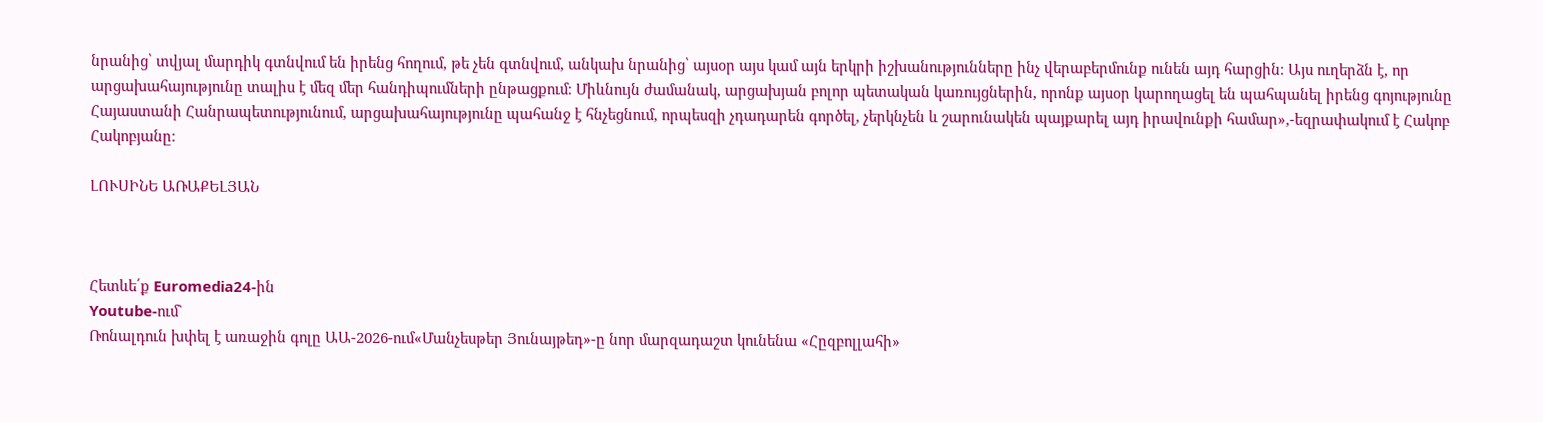նրանից՝ տվյալ մարդիկ գտնվում են իրենց հողում, թե չեն գտնվում, անկախ նրանից՝ այսօր այս կամ այն երկրի իշխանությունները ինչ վերաբերմունք ունեն այդ հարցին։ Այս ուղերձն է, որ արցախահայությունը տալիս է մեզ մեր հանդիպումների ընթացքում։ Միևնույն ժամանակ, արցախյան բոլոր պետական կառույցներին, որոնք այսօր կարողացել են պահպանել իրենց գոյությունը Հայաստանի Հանրապետությունում, արցախահայությունը պահանջ է հնչեցնում, որպեսզի չդադարեն գործել, չերկնչեն և շարունակեն պայքարել այդ իրավունքի համար»,-եզրափակում է Հակոբ Հակոբյանը։

ԼՈՒՍԻՆԵ ԱՌԱՔԵԼՅԱՆ



Հետևե՛ք Euromedia24-ին
Youtube-ում`
Ռոնալդուն խփել է առաջին գոլը ԱԱ-2026-ում«Մանչեսթեր Յունայթեդ»-ը նոր մարզադաշտ կունենա «Հըզբոլլահի»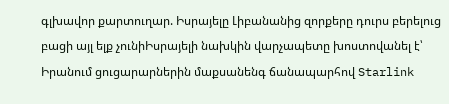գլխավոր քարտուղար. Իսրայելը Լիբանանից զորքերը դուրս բերելուց բացի այլ ելք չունիԻսրայելի նախկին վարչապետը խոստովանել է՝ Իրանում ցուցարարներին մաքսանենգ ճանապարհով Starlink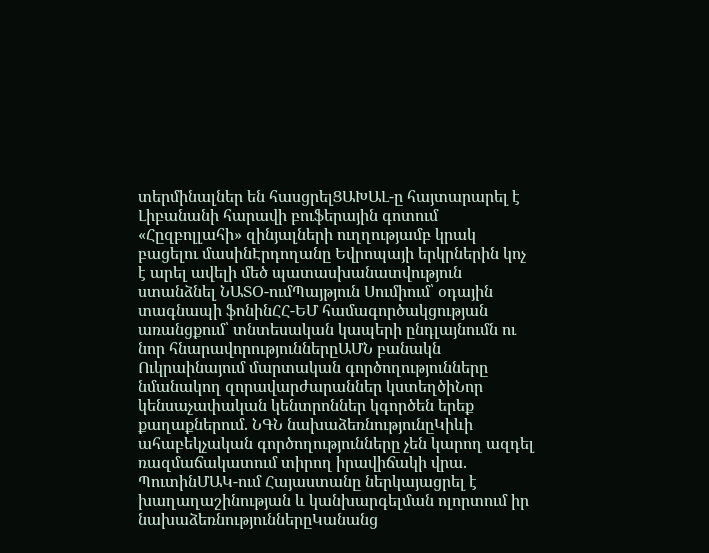տերմինալներ են հասցրելՑԱԽԱԼ-ը հայտարարել է Լիբանանի հարավի բուֆերային գոտում «Հըզբոլլահի» զինյալների ուղղությամբ կրակ բացելու մասինԷրդողանը Եվրոպայի երկրներին կոչ է արել ավելի մեծ պատասխանատվություն ստանձնել ՆԱՏՕ-ումՊայթյուն Սումիում՝ օդային տագնապի ֆոնինՀՀ-ԵՄ համագործակցության առանցքում՝ տնտեսական կապերի ընդլայնումն ու նոր հնարավորություններըԱՄՆ բանակն Ուկրաինայում մարտական գործողությունները նմանակող զորավարժարաններ կստեղծիՆոր կենսաչափական կենտրոններ կգործեն երեք քաղաքներում. ՆԳՆ նախաձեռնությունըԿիևի ահաբեկչական գործողությունները չեն կարող ազդել ռազմաճակատում տիրող իրավիճակի վրա. ՊուտինՄԱԿ-ում Հայաստանը ներկայացրել է խաղաղաշինության և կանխարգելման ոլորտում իր նախաձեռնություններըԿանանց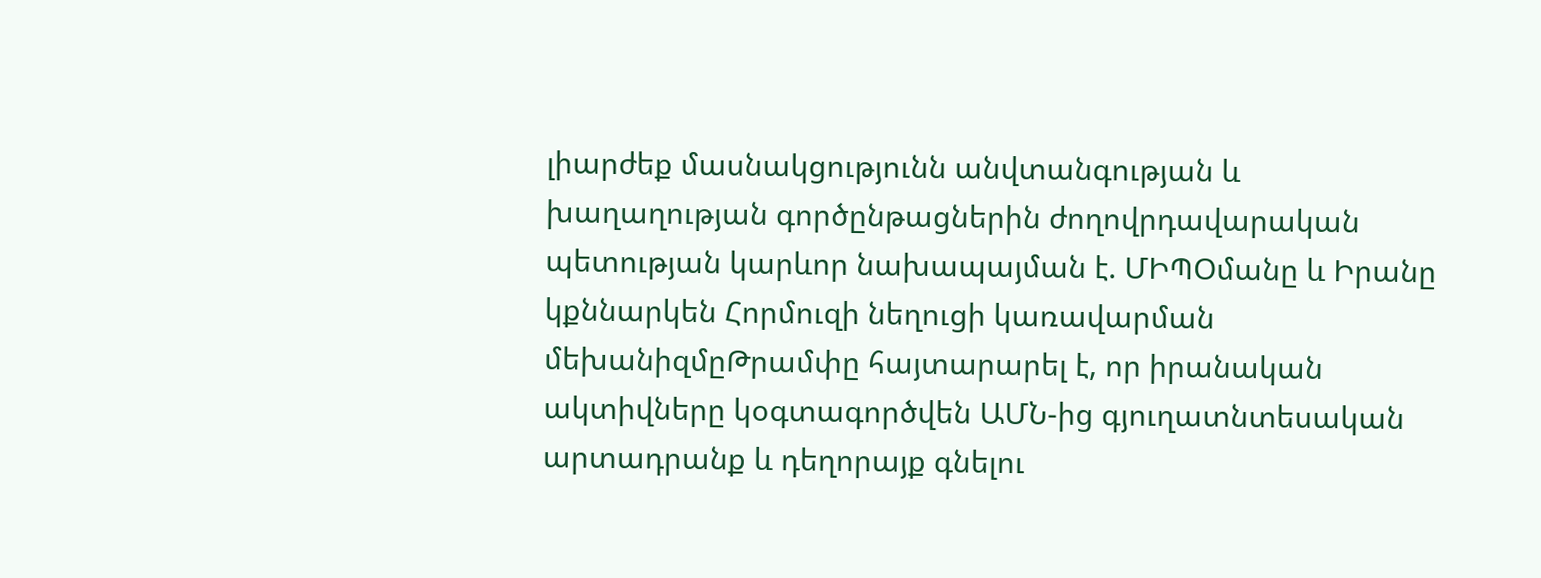լիարժեք մասնակցությունն անվտանգության և խաղաղության գործընթացներին ժողովրդավարական պետության կարևոր նախապայման է. ՄԻՊՕմանը և Իրանը կքննարկեն Հորմուզի նեղուցի կառավարման մեխանիզմըԹրամփը հայտարարել է, որ իրանական ակտիվները կօգտագործվեն ԱՄՆ-ից գյուղատնտեսական արտադրանք և դեղորայք գնելու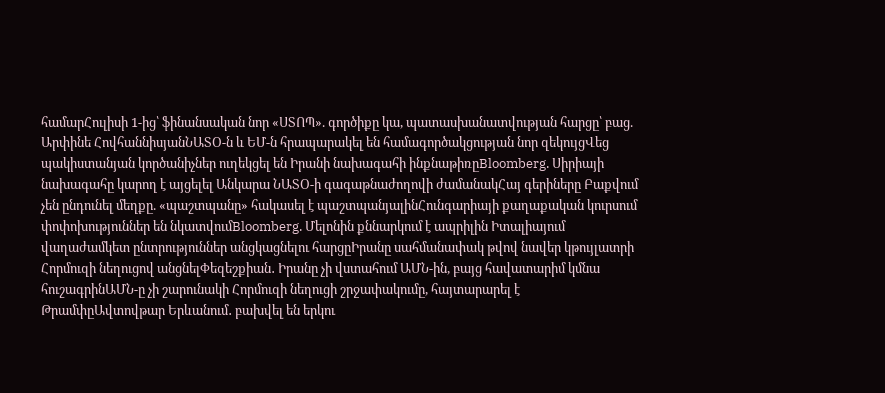համարՀուլիսի 1-ից՝ ֆինանսական նոր «ՍՏՈՊ». գործիքը կա, պատասխանատվության հարցը՝ բաց. Արփինե ՀովհաննիսյանՆԱՏՕ-ն և ԵՄ-ն հրապարակել են համագործակցության նոր զեկույցՎեց պակիստանյան կործանիչներ ուղեկցել են Իրանի նախագահի ինքնաթիռըBloomberg. Սիրիայի նախագահը կարող է այցելել Անկարա ՆԱՏՕ-ի գագաթնաժողովի ժամանակՀայ գերիները Բաքվում չեն ընդունել մեղքը. «պաշտպանը» հակասել է պաշտպանյալինՀունգարիայի քաղաքական կուրսում փոփոխություններ են նկատվումBloomberg. Մելոնին քննարկում է ապրիլին Իտալիայում վաղաժամկետ ընտրություններ անցկացնելու հարցըԻրանը սահմանափակ թվով նավեր կթույլատրի Հորմուզի նեղուցով անցնելՓեզեշքիան․ Իրանը չի վստահում ԱՄՆ-ին, բայց հավատարիմ կմնա հուշագրինԱՄՆ-ը չի շարունակի Հորմուզի նեղուցի շրջափակումը, հայտարարել է ԹրամփըԱվտովթար Երևանում․ բախվել են երկու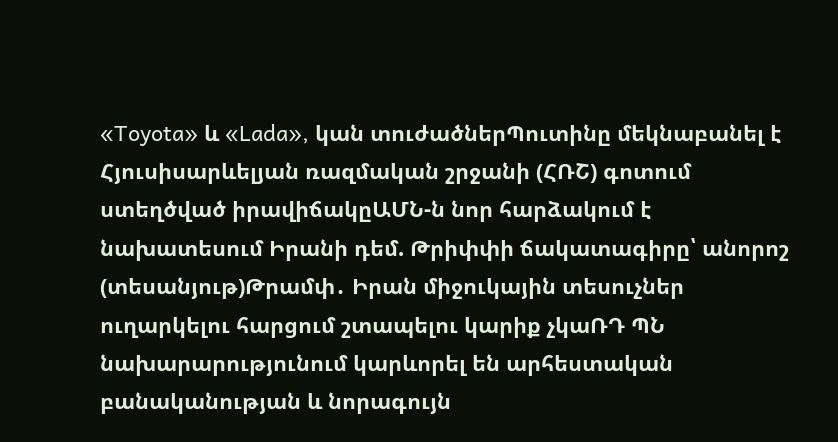«Toyota» և «Lada», կան տուժածներՊուտինը մեկնաբանել է Հյուսիսարևելյան ռազմական շրջանի (ՀՌՇ) գոտում ստեղծված իրավիճակըԱՄՆ-ն նոր հարձակում է նախատեսում Իրանի դեմ. Թրիփփի ճակատագիրը՝ անորոշ (տեսանյութ)Թրամփ․ Իրան միջուկային տեսուչներ ուղարկելու հարցում շտապելու կարիք չկաՌԴ ՊՆ նախարարությունում կարևորել են արհեստական բանականության և նորագույն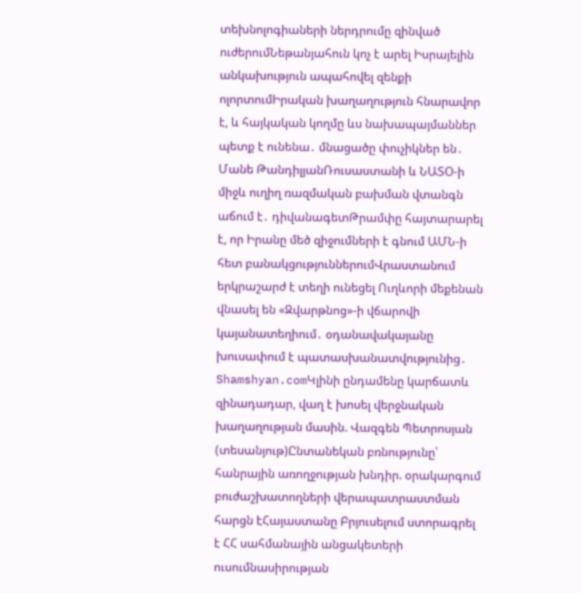տեխնոլոգիաների ներդրումը զինված ուժերումՆեթանյահուն կոչ է արել Իսրայելին անկախություն ապահովել զենքի ոլորտումԻրական խաղաղություն հնարավոր է, և հայկական կողմը ևս նախապայմաններ պետք է ունենա․ մնացածը փուչիկներ են․ Մանե ԹանդիլյանՌուսաստանի և ՆԱՏՕ-ի միջև ուղիղ ռազմական բախման վտանգն աճում է․ դիվանագետԹրամփը հայտարարել է, որ Իրանը մեծ զիջումների է գնում ԱՄՆ-ի հետ բանակցություններումՎրաստանում երկրաշարժ է տեղի ունեցել Ուղևորի մեքենան վնասել են «Զվարթնոց»-ի վճարովի կայանատեղիում․ օդանավակայանը խուսափում է պատասխանատվությունից․ Shamshyan.comԿլինի ընդամենը կարճատև զինադադար, վաղ է խոսել վերջնական խաղաղության մասին. Վազգեն Պետրոսյան (տեսանյութ)Ընտանեկան բռնությունը՝ հանրային առողջության խնդիր. օրակարգում բուժաշխատողների վերապատրաստման հարցն էՀայաստանը Բրյուսելում ստորագրել է ՀՀ սահմանային անցակետերի ուսումնասիրության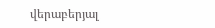վերաբերյալ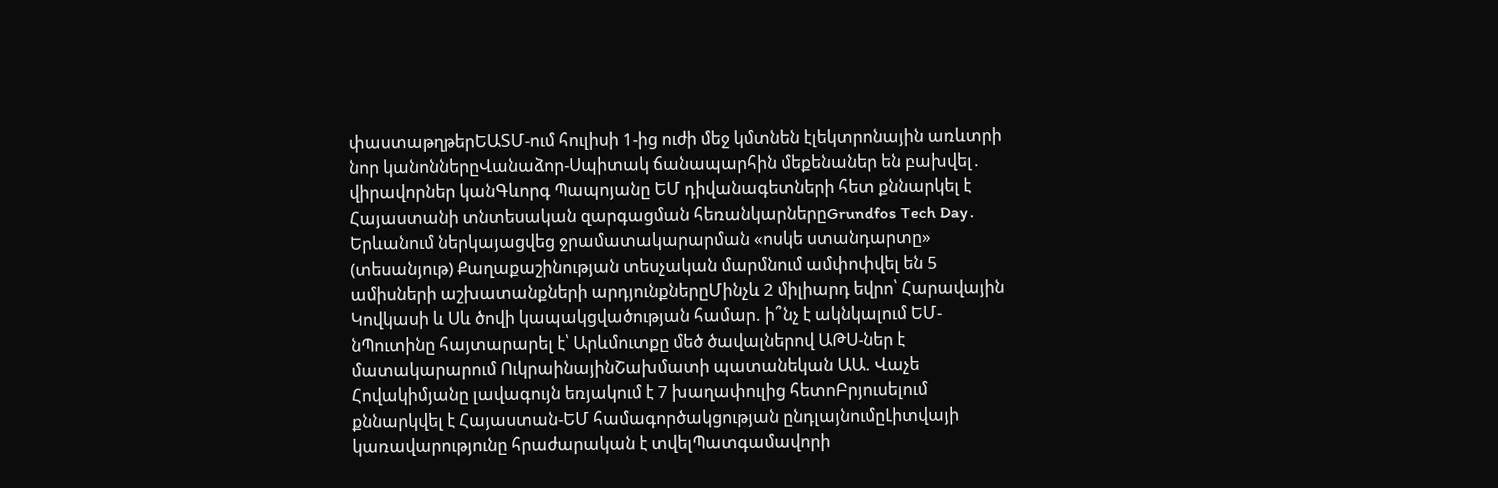փաստաթղթերԵԱՏՄ-ում հուլիսի 1-ից ուժի մեջ կմտնեն էլեկտրոնային առևտրի նոր կանոններըՎանաձոր-Սպիտակ ճանապարհին մեքենաներ են բախվել․ վիրավորներ կանԳևորգ Պապոյանը ԵՄ դիվանագետների հետ քննարկել է Հայաստանի տնտեսական զարգացման հեռանկարներըGrundfos Tech Day․ Երևանում ներկայացվեց ջրամատակարարման «ոսկե ստանդարտը» (տեսանյութ) Քաղաքաշինության տեսչական մարմնում ամփոփվել են 5 ամիսների աշխատանքների արդյունքներըՄինչև 2 միլիարդ եվրո՝ Հարավային Կովկասի և Սև ծովի կապակցվածության համար. ի՞նչ է ակնկալում ԵՄ-նՊուտինը հայտարարել է՝ Արևմուտքը մեծ ծավալներով ԱԹՍ-ներ է մատակարարում ՈւկրաինայինՇախմատի պատանեկան ԱԱ. Վաչե Հովակիմյանը լավագույն եռյակում է 7 խաղափուլից հետոԲրյուսելում քննարկվել է Հայաստան-ԵՄ համագործակցության ընդլայնումըԼիտվայի կառավարությունը հրաժարական է տվելՊատգամավորի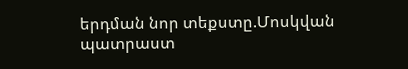երդման նոր տեքստը.Մոսկվան պատրաստ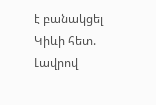է բանակցել Կիևի հետ. Լավրով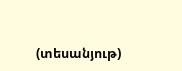(տեսանյութ)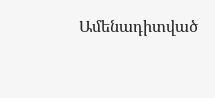Ամենադիտված